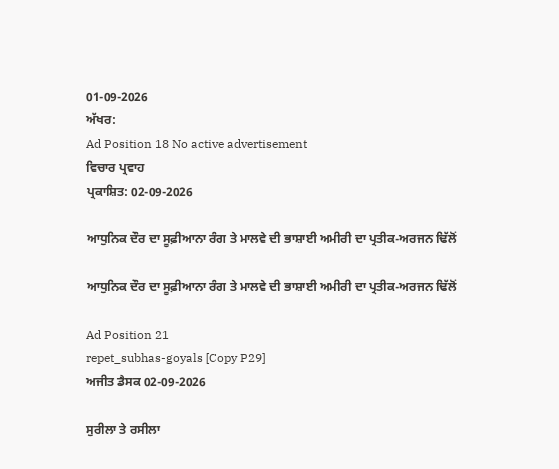01-09-2026
ਅੱਖਰ:
Ad Position 18 No active advertisement
ਵਿਚਾਰ ਪ੍ਰਵਾਹ
ਪ੍ਰਕਾਸ਼ਿਤ: 02-09-2026

ਆਧੁਨਿਕ ਦੌਰ ਦਾ ਸੂਫ਼ੀਆਨਾ ਰੰਗ ਤੇ ਮਾਲਵੇ ਦੀ ਭਾਸ਼ਾਈ ਅਮੀਰੀ ਦਾ ਪ੍ਰਤੀਕ-ਅਰਜਨ ਢਿੱਲੋਂ

ਆਧੁਨਿਕ ਦੌਰ ਦਾ ਸੂਫ਼ੀਆਨਾ ਰੰਗ ਤੇ ਮਾਲਵੇ ਦੀ ਭਾਸ਼ਾਈ ਅਮੀਰੀ ਦਾ ਪ੍ਰਤੀਕ-ਅਰਜਨ ਢਿੱਲੋਂ

Ad Position 21
repet_subhas-goyals [Copy P29]
ਅਜੀਤ ਡੈਸਕ 02-09-2026

ਸੁਰੀਲਾ ਤੇ ਰਸੀਲਾ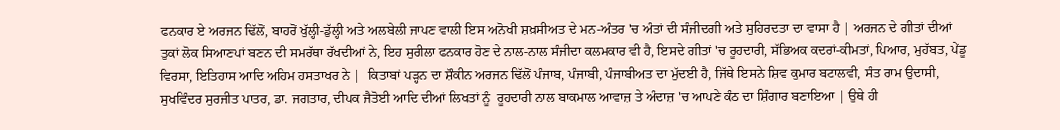ਫਨਕਾਰ ਏ ਅਰਜਨ ਢਿੱਲੋਂ, ਬਾਹਰੋਂ ਖੁੱਲ੍ਹੀ-ਡੁੱਲ੍ਹੀ ਅਤੇ ਅਲਬੇਲੀ ਜਾਪਣ ਵਾਲੀ ਇਸ ਅਨੋਖੀ ਸ਼ਖ਼ਸੀਅਤ ਦੇ ਮਨ-ਅੰਤਰ 'ਚ ਅੰਤਾਂ ਦੀ ਸੰਜੀਦਗੀ ਅਤੇ ਸੁਹਿਰਦਤਾ ਦਾ ਵਾਸਾ ਹੈ | ਅਰਜਨ ਦੇ ਗੀਤਾਂ ਦੀਆਂ ਤੁਕਾਂ ਲੋਕ ਸਿਆਣਪਾਂ ਬਣਨ ਦੀ ਸਮਰੱਥਾ ਰੱਖਦੀਆਂ ਨੇ, ਇਹ ਸੁਰੀਲਾ ਫਨਕਾਰ ਹੋਣ ਦੇ ਨਾਲ-ਨਾਲ ਸੰਜੀਦਾ ਕਲਮਕਾਰ ਵੀ ਹੈ, ਇਸਦੇ ਗੀਤਾਂ 'ਚ ਰੂਹਦਾਰੀ, ਸੱਭਿਅਕ ਕਦਰਾਂ-ਕੀਮਤਾਂ, ਪਿਆਰ, ਮੁਹੱਬਤ, ਪੇਂਡੂ ਵਿਰਸਾ, ਇਤਿਹਾਸ ਆਦਿ ਅਹਿਮ ਹਸਤਾਖਰ ਨੇ |  ਕਿਤਾਬਾਂ ਪੜ੍ਹਨ ਦਾ ਸ਼ੌਕੀਨ ਅਰਜਨ ਢਿੱਲੋਂ ਪੰਜਾਬ, ਪੰਜਾਬੀ, ਪੰਜਾਬੀਅਤ ਦਾ ਮੁੱਦਈ ਹੈ, ਜਿੱਥੇ ਇਸਨੇ ਸ਼ਿਵ ਕੁਮਾਰ ਬਟਾਲਵੀ, ਸੰਤ ਰਾਮ ਉਦਾਸੀ, ਸੁਖਵਿੰਦਰ ਸੁਰਜੀਤ ਪਾਤਰ, ਡਾ. ਜਗਤਾਰ, ਦੀਪਕ ਜੈਤੋਈ ਆਦਿ ਦੀਆਂ ਲਿਖਤਾਂ ਨੂੰ  ਰੂਹਦਾਰੀ ਨਾਲ ਬਾਕਮਾਲ ਆਵਾਜ਼ ਤੇ ਅੰਦਾਜ਼ 'ਚ ਆਪਣੇ ਕੰਠ ਦਾ ਸ਼ਿੰਗਾਰ ਬਣਾਇਆ | ਉਥੇ ਹੀ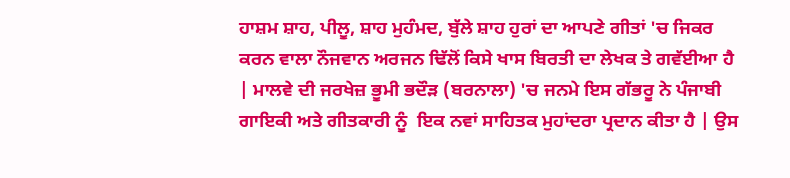ਹਾਸ਼ਮ ਸ਼ਾਹ, ਪੀਲੂ, ਸ਼ਾਹ ਮੁਹੰਮਦ, ਬੁੱਲੇ ਸ਼ਾਹ ਹੁਰਾਂ ਦਾ ਆਪਣੇ ਗੀਤਾਂ 'ਚ ਜਿਕਰ ਕਰਨ ਵਾਲਾ ਨੌਜਵਾਨ ਅਰਜਨ ਢਿੱਲੋਂ ਕਿਸੇ ਖਾਸ ਬਿਰਤੀ ਦਾ ਲੇਖਕ ਤੇ ਗਵੱਈਆ ਹੈ | ਮਾਲਵੇ ਦੀ ਜਰਖੇਜ਼ ਭੂਮੀ ਭਦੌੜ (ਬਰਨਾਲਾ) 'ਚ ਜਨਮੇ ਇਸ ਗੱਭਰੂ ਨੇ ਪੰਜਾਬੀ ਗਾਇਕੀ ਅਤੇ ਗੀਤਕਾਰੀ ਨੂੰ  ਇਕ ਨਵਾਂ ਸਾਹਿਤਕ ਮੁਹਾਂਦਰਾ ਪ੍ਰਦਾਨ ਕੀਤਾ ਹੈ | ਉਸ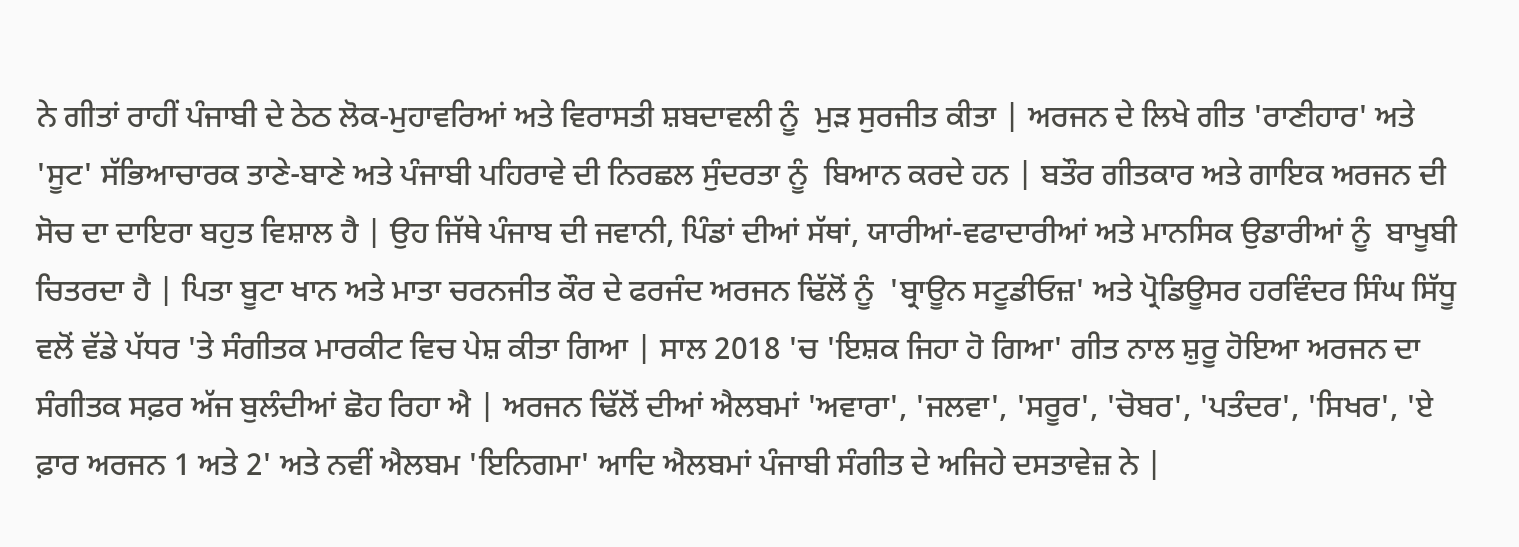ਨੇ ਗੀਤਾਂ ਰਾਹੀਂ ਪੰਜਾਬੀ ਦੇ ਠੇਠ ਲੋਕ-ਮੁਹਾਵਰਿਆਂ ਅਤੇ ਵਿਰਾਸਤੀ ਸ਼ਬਦਾਵਲੀ ਨੂੰ  ਮੁੜ ਸੁਰਜੀਤ ਕੀਤਾ | ਅਰਜਨ ਦੇ ਲਿਖੇ ਗੀਤ 'ਰਾਣੀਹਾਰ' ਅਤੇ 'ਸੂਟ' ਸੱਭਿਆਚਾਰਕ ਤਾਣੇ-ਬਾਣੇ ਅਤੇ ਪੰਜਾਬੀ ਪਹਿਰਾਵੇ ਦੀ ਨਿਰਛਲ ਸੁੰਦਰਤਾ ਨੂੰ  ਬਿਆਨ ਕਰਦੇ ਹਨ | ਬਤੌਰ ਗੀਤਕਾਰ ਅਤੇ ਗਾਇਕ ਅਰਜਨ ਦੀ ਸੋਚ ਦਾ ਦਾਇਰਾ ਬਹੁਤ ਵਿਸ਼ਾਲ ਹੈ | ਉਹ ਜਿੱਥੇ ਪੰਜਾਬ ਦੀ ਜਵਾਨੀ, ਪਿੰਡਾਂ ਦੀਆਂ ਸੱਥਾਂ, ਯਾਰੀਆਂ-ਵਫਾਦਾਰੀਆਂ ਅਤੇ ਮਾਨਸਿਕ ਉਡਾਰੀਆਂ ਨੂੰ  ਬਾਖੂਬੀ ਚਿਤਰਦਾ ਹੈ | ਪਿਤਾ ਬੂਟਾ ਖਾਨ ਅਤੇ ਮਾਤਾ ਚਰਨਜੀਤ ਕੌਰ ਦੇ ਫਰਜੰਦ ਅਰਜਨ ਢਿੱਲੋਂ ਨੂੰ  'ਬ੍ਰਾਊਨ ਸਟੂਡੀਓਜ਼' ਅਤੇ ਪ੍ਰੋਡਿਊਸਰ ਹਰਵਿੰਦਰ ਸਿੰਘ ਸਿੱਧੂ ਵਲੋਂ ਵੱਡੇ ਪੱਧਰ 'ਤੇ ਸੰਗੀਤਕ ਮਾਰਕੀਟ ਵਿਚ ਪੇਸ਼ ਕੀਤਾ ਗਿਆ | ਸਾਲ 2018 'ਚ 'ਇਸ਼ਕ ਜਿਹਾ ਹੋ ਗਿਆ' ਗੀਤ ਨਾਲ ਸ਼ੁਰੂ ਹੋਇਆ ਅਰਜਨ ਦਾ ਸੰਗੀਤਕ ਸਫ਼ਰ ਅੱਜ ਬੁਲੰਦੀਆਂ ਛੋਹ ਰਿਹਾ ਐ | ਅਰਜਨ ਢਿੱਲੋਂ ਦੀਆਂ ਐਲਬਮਾਂ 'ਅਵਾਰਾ', 'ਜਲਵਾ', 'ਸਰੂਰ', 'ਚੋਬਰ', 'ਪਤੰਦਰ', 'ਸਿਖਰ', 'ਏ ਫ਼ਾਰ ਅਰਜਨ 1 ਅਤੇ 2' ਅਤੇ ਨਵੀਂ ਐਲਬਮ 'ਇਨਿਗਮਾ' ਆਦਿ ਐਲਬਮਾਂ ਪੰਜਾਬੀ ਸੰਗੀਤ ਦੇ ਅਜਿਹੇ ਦਸਤਾਵੇਜ਼ ਨੇ |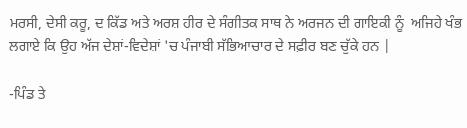ਮਰਸੀ, ਦੇਸੀ ਕਰੂ, ਦ ਕਿੱਡ ਅਤੇ ਅਰਸ਼ ਹੀਰ ਦੇ ਸੰਗੀਤਕ ਸਾਥ ਨੇ ਅਰਜਨ ਦੀ ਗਾਇਕੀ ਨੂੰ  ਅਜਿਹੇ ਖੰਭ ਲਗਾਏ ਕਿ ਉਹ ਅੱਜ ਦੇਸ਼ਾਂ-ਵਿਦੇਸ਼ਾਂ 'ਚ ਪੰਜਾਬੀ ਸੱਭਿਆਚਾਰ ਦੇ ਸਫ਼ੀਰ ਬਣ ਚੁੱਕੇ ਹਨ |

-ਪਿੰਡ ਤੇ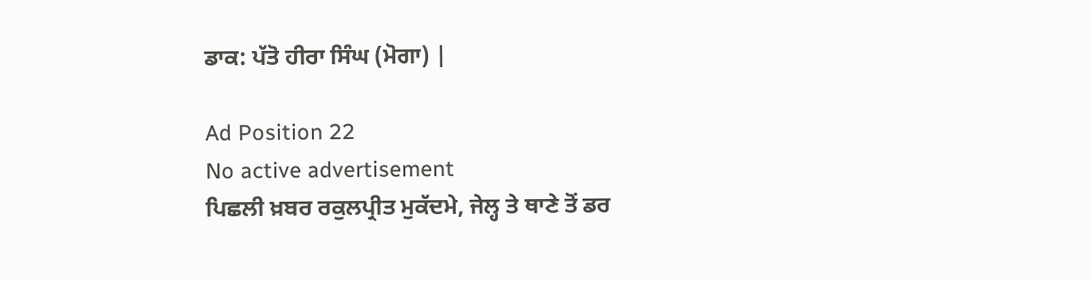ਡਾਕ: ਪੱਤੋ ਹੀਰਾ ਸਿੰਘ (ਮੋਗਾ) |

Ad Position 22
No active advertisement
ਪਿਛਲੀ ਖ਼ਬਰ ਰਕੁਲਪ੍ਰੀਤ ਮੁਕੱਦਮੇ, ਜੇਲ੍ਹ ਤੇ ਥਾਣੇ ਤੋਂ ਡਰ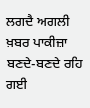ਲਗਦੈ ਅਗਲੀ ਖ਼ਬਰ ਪਾਕੀਜ਼ਾ ਬਣਦੇ-ਬਣਦੇ ਰਹਿ ਗਈ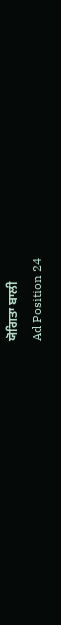ਯੋਗਿਤਾ ਬਾਲੀ
Ad Position 24